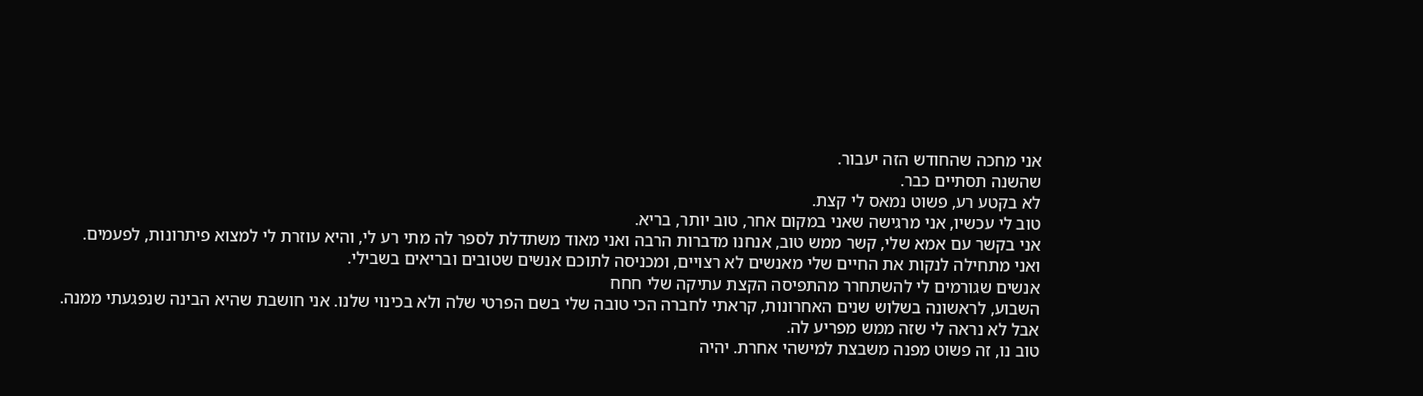אני מחכה שהחודש הזה יעבור.
שהשנה תסתיים כבר.
לא בקטע רע, פשוט נמאס לי קצת.
טוב לי עכשיו, אני מרגישה שאני במקום אחר, טוב יותר, בריא.
אני בקשר עם אמא שלי, קשר ממש טוב, אנחנו מדברות הרבה ואני מאוד משתדלת לספר לה מתי רע לי, והיא עוזרת לי למצוא פיתרונות, לפעמים.
ואני מתחילה לנקות את החיים שלי מאנשים לא רצויים, ומכניסה לתוכם אנשים שטובים ובריאים בשבילי.
אנשים שגורמים לי להשתחרר מהתפיסה הקצת עתיקה שלי חחח
השבוע, לראשונה בשלוש שנים האחרונות, קראתי לחברה הכי טובה שלי בשם הפרטי שלה ולא בכינוי שלנו. אני חושבת שהיא הבינה שנפגעתי ממנה.
אבל לא נראה לי שזה ממש מפריע לה.
טוב נו, זה פשוט מפנה משבצת למישהי אחרת. יהיה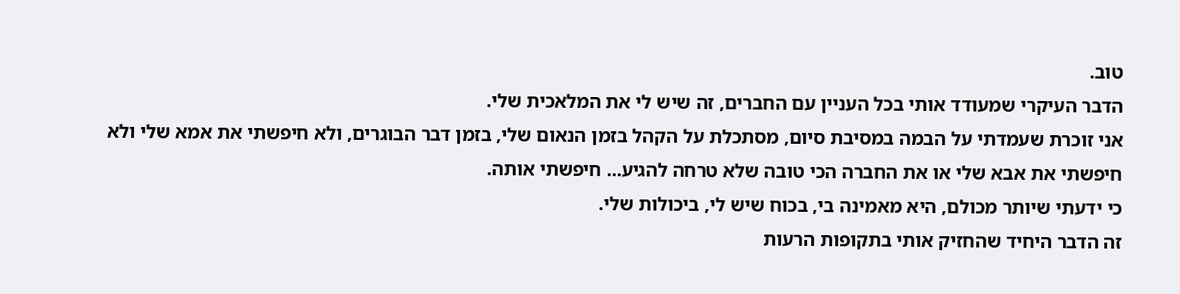טוב.
הדבר העיקרי שמעודד אותי בכל העניין עם החברים, זה שיש לי את המלאכית שלי.
אני זוכרת שעמדתי על הבמה במסיבת סיום, מסתכלת על הקהל בזמן הנאום שלי, בזמן דבר הבוגרים, ולא חיפשתי את אמא שלי ולא חיפשתי את אבא שלי או את החברה הכי טובה שלא טרחה להגיע... חיפשתי אותה.
כי ידעתי שיותר מכולם, היא מאמינה בי, בכוח שיש לי, ביכולות שלי.
זה הדבר היחיד שהחזיק אותי בתקופות הרעות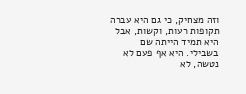וזה מצחיק, כי גם היא עברה תקופות רעות, וקשות, אבל היא תמיד הייתה שם בשבילי. היא אף פעם לא נטשה, לא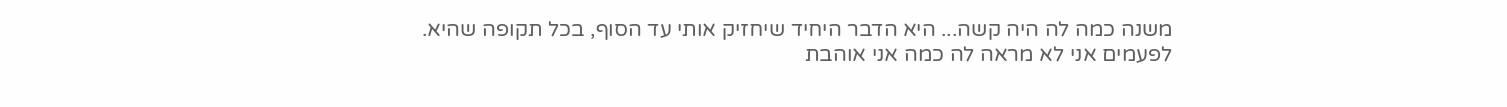משנה כמה לה היה קשה... היא הדבר היחיד שיחזיק אותי עד הסוף, בכל תקופה שהיא.
לפעמים אני לא מראה לה כמה אני אוהבת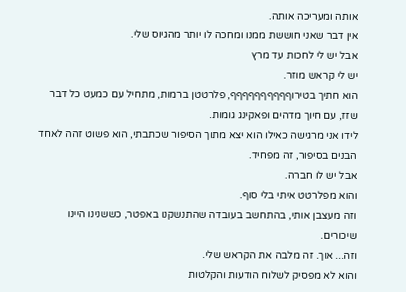אותה ומעריכה אותה.
אין דבר שאני חוששת ממנו ומחכה לו יותר מהגיוס שלי.
אבל יש לי לחכות עד מרץ
יש לי קראש מוזר.
הוא חתיך בטירוףףףףףףףףףף, פלרטטן ברמות, מתחיל עם כמעט כל דבר שזז, עם חיוך מדהים ופאקינג גומות.
לידו אני מרגישה כאילו הוא יצא מתוך הסיפור שכתבתי, הוא פשוט זהה לאחד הבנים בסיפור, זה מפחיד.
אבל יש לו חברה.
והוא מפלרטט איתי בלי סוף.
וזה מעצבן אותי, בהתחשב בעובדה שהתנשקנו באפטר, כששנינו היינו שיכורים.
וזה... אוך. זה מלבה את הקראש שלי.
והוא לא מפסיק לשלוח הודעות והקלטות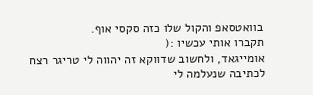בוואטסאפ והקול שלו כזה סקסי אוף.
תקברו אותי עכשיו :(
אומייגאד, ולחשוב שדווקא זה יהווה לי טריגר רצח לכתיבה שנעלמה לי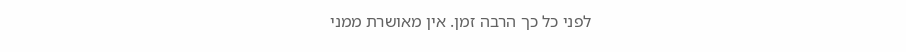לפני כל כך הרבה זמן. אין מאושרת ממני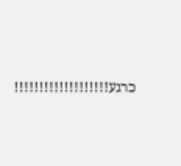כרגע!!!!!!!!!!!!!!!!!!!